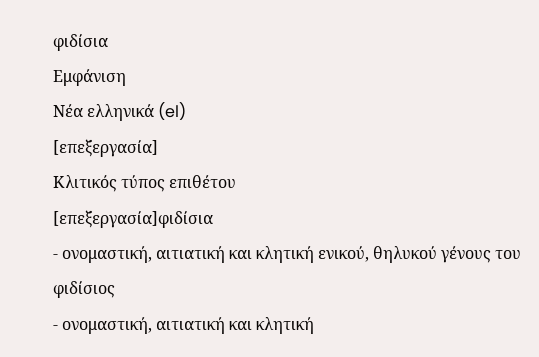φιδίσια
Εμφάνιση
Νέα ελληνικά (el)
[επεξεργασία]
Κλιτικός τύπος επιθέτου
[επεξεργασία]φιδίσια
- ονομαστική, αιτιατική και κλητική ενικού, θηλυκού γένους του φιδίσιος
- ονομαστική, αιτιατική και κλητική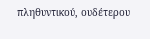πληθυντικού, ουδέτερου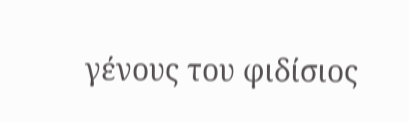γένους του φιδίσιος